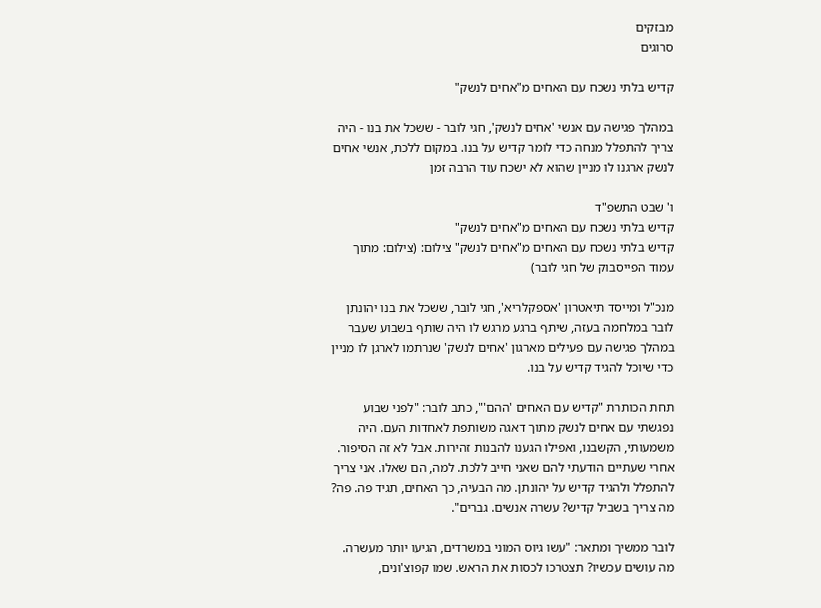מבזקים
סרוגים

קדיש בלתי נשכח עם האחים מ"אחים לנשק"

במהלך פגישה עם אנשי 'אחים לנשק', חגי לובר - ששכל את בנו - היה צריך להתפלל מנחה כדי לומר קדיש על בנו. במקום ללכת, אנשי אחים לנשק ארגנו לו מניין שהוא לא ישכח עוד הרבה זמן

ו' שבט התשפ"ד
קדיש בלתי נשכח עם האחים מ"אחים לנשק"
קדיש בלתי נשכח עם האחים מ"אחים לנשק" צילום: (צילום: מתוך עמוד הפייסבוק של חגי לובר)

מנכ"ל ומייסד תיאטרון 'אספקלריא', חגי לובר, ששכל את בנו יהונתן לובר במלחמה בעזה, שיתף ברגע מרגש לו היה שותף בשבוע שעבר במהלך פגישה עם פעילים מארגון 'אחים לנשק' שנרתמו לארגן לו מניין כדי שיוכל להגיד קדיש על בנו.

תחת הכותרת "קדיש עם האחים 'ההם'", כתב לובר: "לפני שבוע נפגשתי עם אחים לנשק מתוך דאגה משותפת לאחדות העם. היה משמעותי, הקשבנו, ואפילו הגענו להבנות זהירות. אבל לא זה הסיפור. אחרי שעתיים הודעתי להם שאני חייב ללכת. למה, הם שאלו. אני צריך להתפלל ולהגיד קדיש על יהונתן. מה הבעיה, כך האחים, תגיד פה. פה? מה צריך בשביל קדיש? עשרה אנשים. גברים".

לובר ממשיך ומתאר: "עשו גיוס המוני במשרדים, הגיעו יותר מעשרה. מה עושים עכשיו? תצטרכו לכסות את הראש. שמו קפוצ'ונים,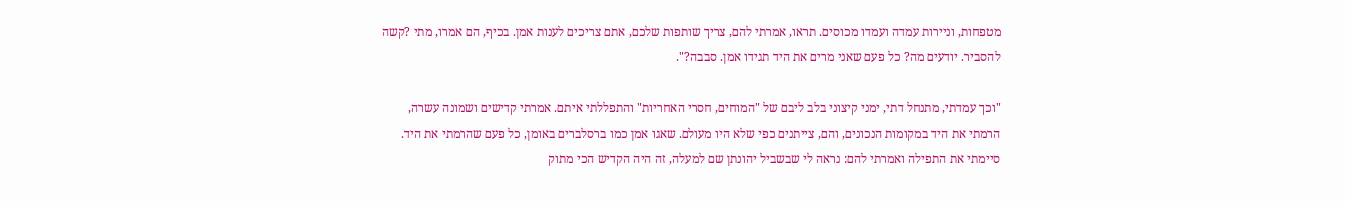מטפחות, וניירות עמדה ועמדו מכוסים. תראו, אמרתי להם, צריך שותפות שלכם, אתם צריכים לענות אמן. בכיף, הם אמרו, מתי ?קשה להסביר. יודעים מה? כל פעם שאני מרים את היד תגידו אמן. סבבה?".

"וכך עמדתי, מתנחל דתי, ימני קיצוני בלב ליבם של "המוחים, חסרי האחריות" והתפללתי איתם. אמרתי קדישים ושמונה עשרה, הרמתי את היד במקומות הנכונים, והם, צייתנים כפי שלא היו מעולם. שאגו אמן כמו ברסלברים באומן, כל פעם שהרמתי את היד. סיימתי את התפילה ואמרתי להם: נראה לי שבשביל יהונתן שם למעלה, זה היה הקדיש הכי מתוק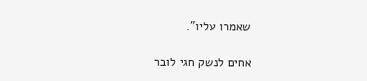שאמרו עליו".

אחים לנשק חגי לובר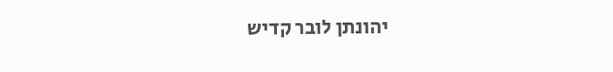יהונתן לובר קדיש